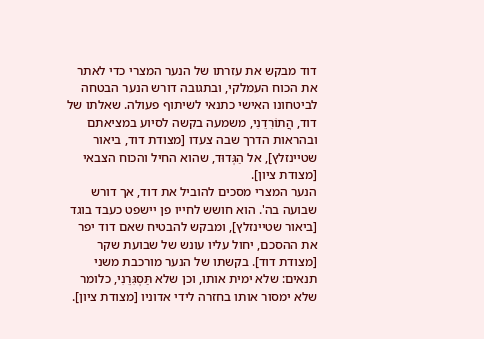דוד מבקש את עזרתו של הנער המצרי כדי לאתר את הכוח העמלקי, ובתגובה דורש הנער הבטחה לביטחונו האישי כתנאי לשיתוף פעולה. שאלתו של דוד, הֲתוֹרִדֵנִי, משמעה בקשה לסיוע במציאתם ובהראות הדרך שבה צעדו [מצודת דוד, ביאור שטיינזלץ], אל הַגְּדוּד, שהוא החיל והכוח הצבאי [מצודת ציון].
הנער המצרי מסכים להוביל את דוד, אך דורש שבועה בה'. הוא חושש לחייו פן יישפט כעבד בוגד [ביאור שטיינזלץ], ומבקש להבטיח שאם דוד יפר את ההסכם, יחול עליו עונש של שבועת שקר [מצודת דוד]. בקשתו של הנער מורכבת משני תנאים: שלא ימית אותו, וכן שלא תַּסְגִּרֵנִי, כלומר שלא ימסור אותו בחזרה לידי אדוניו [מצודת ציון].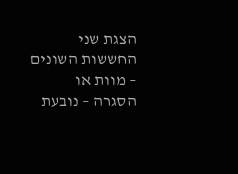הצגת שני החששות השונים – מוות או הסגרה – נובעת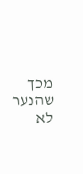מכך שהנער לא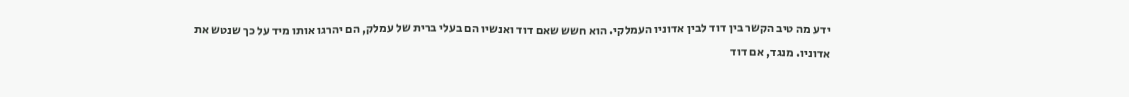ידע מה טיב הקשר בין דוד לבין אדוניו העמלקי. הוא חשש שאם דוד ואנשיו הם בעלי ברית של עמלק, הם יהרגו אותו מיד על כך שנטש את אדוניו. מנגד, אם דוד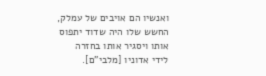ואנשיו הם אויבים של עמלק, החשש שלו היה שדוד יתפוס אותו ויסגיר אותו בחזרה לידי אדוניו [מלבי"ם].